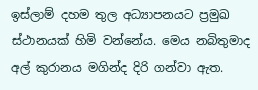ඉස්ලාම් දහම තුල අධ්‍යාපනයට ප්‍රමුඛ ස්ථානයක් හිමි වන්නේය. මෙය නබිතුමාද අල් කුරානය මගින්ද දිරි ගන්වා ඇත.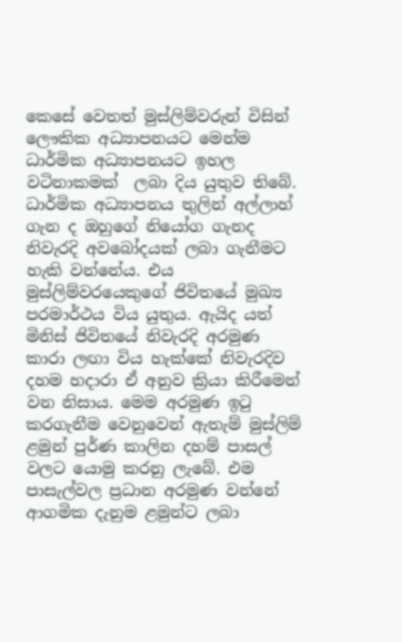කෙසේ වෙතත් මුස්ලිම්වරුන් විසින් ලෞකික අධ්‍යාපනයට මෙන්ම ධාර්මික අධ්‍යාපනයට ඉහල වටිනාකමක්  ලබා දිය යුතුව තිබේ. ධාර්මික අධ්‍යාපනය තුලින් අල්ලාහ් ගැන ද ඔහුගේ නියෝග ගැනද නිවැරදි අවබෝදයක් ලබා ගැනීමට හැකි වන්නේය. එය මුස්ලිම්වරයෙකුගේ ජිවිතයේ මුඛ්‍ය පරමාර්ථය විය යුතුය. ඇයිද යත් මිනිස් ජිවිතයේ නිවැරදි අරමුණ කාරා ලඟා විය හැක්කේ නිවැරදිව දහම හදාරා ඒ අනුව ක්‍රියා කිරීමෙන් වන නිසාය. මෙම අරමුණ ඉටු කරගැනීම වෙනුවෙන් ඇතැම් මුස්ලිම් ළමුන් පුර්ණ කාලින දහම් පාසල් වලට යොමු කරනු ලැබේ. එම පාසැල්වල ප්‍රධාන අරමුණ වන්නේ ආගමික දැනුම ළමුන්ට ලබා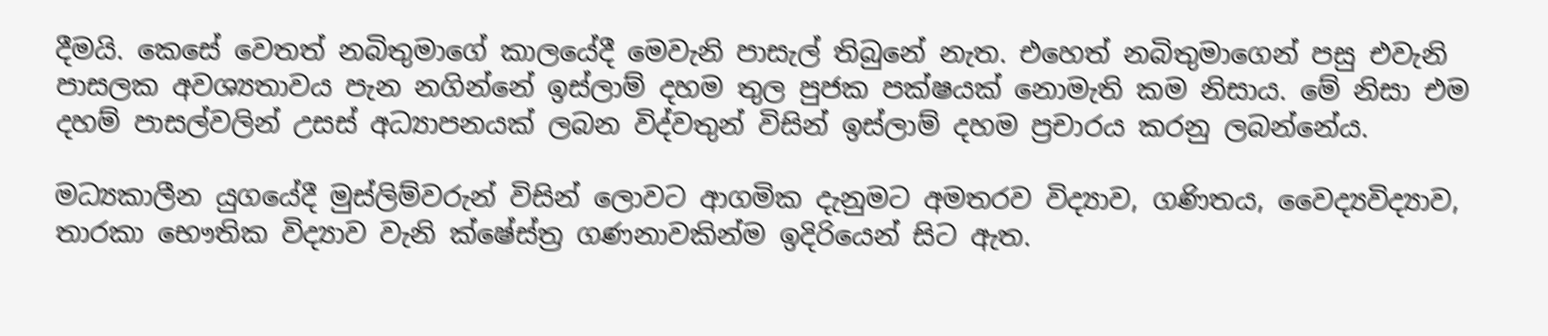දීමයි. කෙසේ වෙතත් නබිතුමාගේ කාලයේදී මෙවැනි පාසැල් තිබුනේ නැත. එහෙත් නබිතුමාගෙන් පසු එවැනි පාසලක අවශ්‍යතාවය පැන නගින්නේ ඉස්ලාම් දහම තුල පුජක පක්ෂයක් නොමැති කම නිසාය. මේ නිසා එම  දහම් පාසල්වලින් උසස් අධ්‍යාපනයක් ලබන විද්වතුන් විසින් ඉස්ලාම් දහම ප්‍රචාරය කරනු ලබන්නේය.

මධ්‍යකාලීන යුගයේදී මුස්ලිම්වරුන් විසින් ලොවට ආගමික දැනුමට අමතරව විද්‍යාව, ගණිතය, වෛද්‍යවිද්‍යාව, තාරකා භෞතික විද්‍යාව වැනි ක්ෂේස්ත්‍ර ගණනාවකින්ම ඉදිරියෙන් සිට ඇත.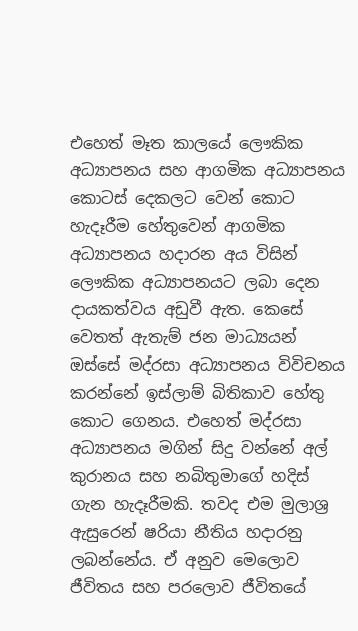එහෙත් මෑත කාලයේ ලෞකික අධ්‍යාපනය සහ ආගමික අධ්‍යාපනය කොටස් දෙකලට වෙන් කොට හැදෑරීම හේතුවෙන් ආගමික අධ්‍යාපනය හදාරන අය විසින් ලෞකික අධ්‍යාපනයට ලබා දෙන දායකත්වය අඩුවී ඇත. කෙසේ වෙතත් ඇතැම් ජන මාධ්‍යයන් ඔස්සේ මද්රසා අධ්‍යාපනය විවිචනය කරන්නේ ඉස්ලාම් බිතිකාව හේතු කොට ගෙනය. එහෙත් මද්රසා අධ්‍යාපනය මගින් සිදු වන්නේ අල් කුරානය සහ නබිතුමාගේ හදිස් ගැන හැදෑරීමකි. තවද එම මුලාශ්‍ර ඇසුරෙන් ෂරියා නීතිය හදාරනු ලබන්නේය. ඒ අනුව මෙලොව ජීවිතය සහ පරලොව ජීවිතයේ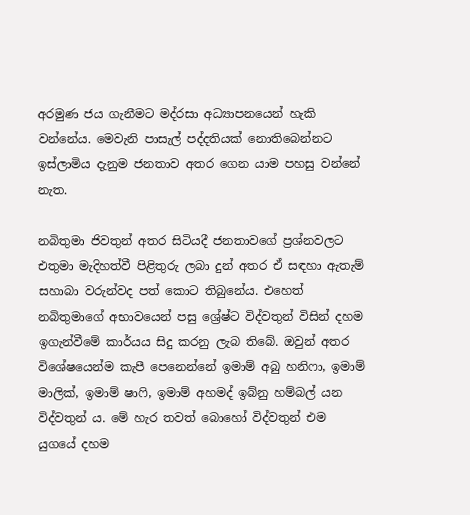අරමුණ ජය ගැනීමට මද්රසා අධ්‍යාපනයෙන් හැකි වන්නේය. මෙවැනි පාසැල් පද්දතියක් නොතිබෙන්නට ඉස්ලාමිය දැනුම ජනතාව අතර ගෙන යාම පහසු වන්නේ නැත.

නබිතුමා ජිවතුන් අතර සිටියදී ජනතාවගේ ප්‍රශ්නවලට එතුමා මැදිහත්වී පිළිතුරු ලබා දුන් අතර ඒ සඳහා ඇතැම් සහාබා වරුන්වද පත් කොට තිබුනේය. එහෙත් නබිතුමාගේ අභාවයෙන් පසු ශ්‍රේෂ්ට විද්වතුන් විසින් දහම ඉගැන්වීමේ කාර්යය සිදු කරනු ලැබ තිබේ. ඔවුන් අතර විශේෂයෙන්ම කැපී පෙනෙන්නේ ඉමාම් අබු හනිෆා, ඉමාම් මාලික්, ඉමාම් ෂාෆි, ඉමාම් අහමද් ඉබ්නු හම්බල් යන විද්වතුන් ය. මේ හැර තවත් බොහෝ විද්වතුන් එම යුගයේ දහම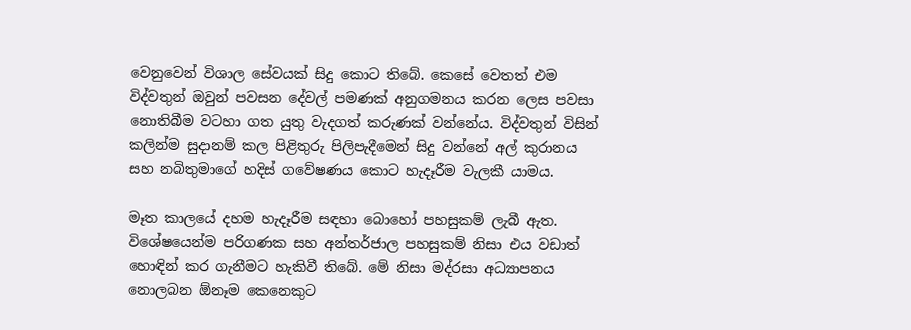වෙනුවෙන් විශාල සේවයක් සිදු කොට තිබේ. කෙසේ වෙතත් එම විද්වතුන් ඔවුන් පවසන දේවල් පමණක් අනුගමනය කරන ලෙස පවසා නොතිබීම වටහා ගත යුතු වැදගත් කරුණක් වන්නේය. විද්වතුන් විසින් කලින්ම සුදානම් කල පිළිතුරු පිලිපැදීමෙන් සිදු වන්නේ අල් කුරානය සහ නබිතුමාගේ හදිස් ගවේෂණය කොට හැදෑරීම වැලකී යාමය.

මෑත කාලයේ දහම හැදෑරීම සඳහා බොහෝ පහසුකම් ලැබී ඇත. විශේෂයෙන්ම පරිගණක සහ අන්තර්ජාල පහසුකම් නිසා එය වඩාත් හොඳින් කර ගැනීමට හැකිවී තිබේ. මේ නිසා මද්රසා අධ්‍යාපනය නොලබන ඕනෑම කෙනෙකුට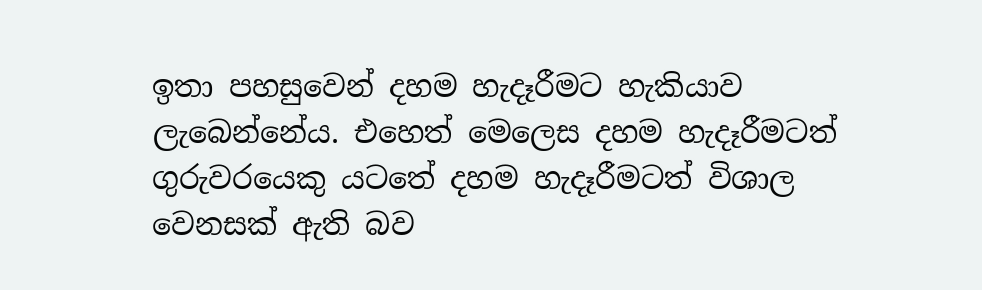ඉතා පහසුවෙන් දහම හැදෑරීමට හැකියාව ලැබෙන්නේය. එහෙත් මෙලෙස දහම හැදෑරීමටත් ගුරුවරයෙකු යටතේ දහම හැදෑරීමටත් විශාල වෙනසක් ඇති බව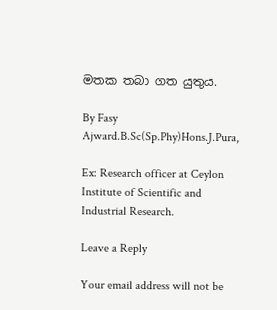මතක තබා ගත යුතුය.

By Fasy Ajward.B.Sc(Sp.Phy)Hons.J.Pura,

Ex: Research officer at Ceylon Institute of Scientific and Industrial Research.

Leave a Reply

Your email address will not be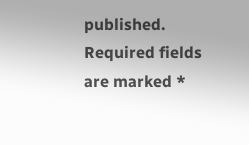published. Required fields are marked *